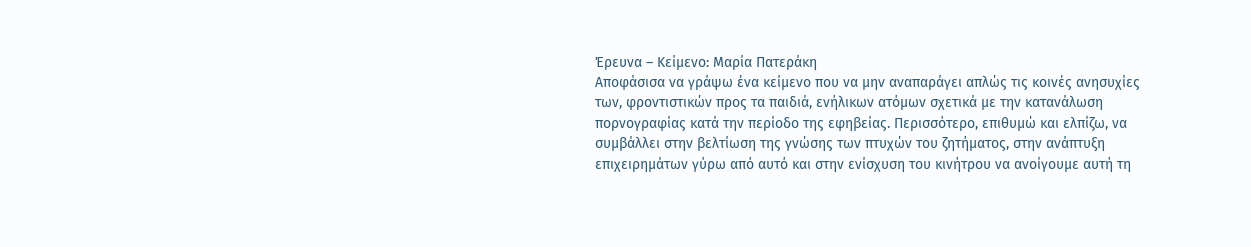Έρευνα – Κείμενο: Μαρία Πατεράκη
Αποφάσισα να γράψω ένα κείμενο που να μην αναπαράγει απλώς τις κοινές ανησυχίες των, φροντιστικών προς τα παιδιά, ενήλικων ατόμων σχετικά με την κατανάλωση πορνογραφίας κατά την περίοδο της εφηβείας. Περισσότερο, επιθυμώ και ελπίζω, να συμβάλλει στην βελτίωση της γνώσης των πτυχών του ζητήματος, στην ανάπτυξη επιχειρημάτων γύρω από αυτό και στην ενίσχυση του κινήτρου να ανοίγουμε αυτή τη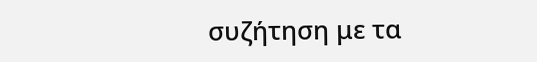συζήτηση με τα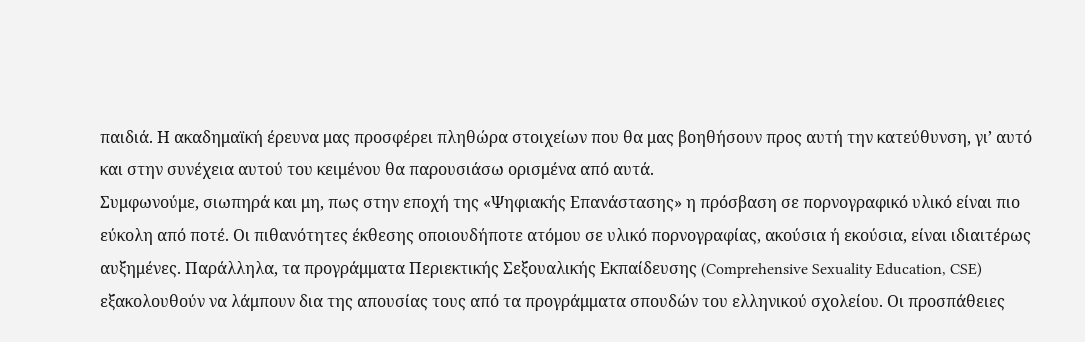παιδιά. Η ακαδημαϊκή έρευνα μας προσφέρει πληθώρα στοιχείων που θα μας βοηθήσουν προς αυτή την κατεύθυνση, γι’ αυτό και στην συνέχεια αυτού του κειμένου θα παρουσιάσω ορισμένα από αυτά.
Συμφωνούμε, σιωπηρά και μη, πως στην εποχή της «Ψηφιακής Επανάστασης» η πρόσβαση σε πορνογραφικό υλικό είναι πιο εύκολη από ποτέ. Οι πιθανότητες έκθεσης οποιουδήποτε ατόμου σε υλικό πορνογραφίας, ακούσια ή εκούσια, είναι ιδιαιτέρως αυξημένες. Παράλληλα, τα προγράμματα Περιεκτικής Σεξουαλικής Εκπαίδευσης (Comprehensive Sexuality Education, CSE) εξακολουθούν να λάμπουν δια της απουσίας τους από τα προγράμματα σπουδών του ελληνικού σχολείου. Οι προσπάθειες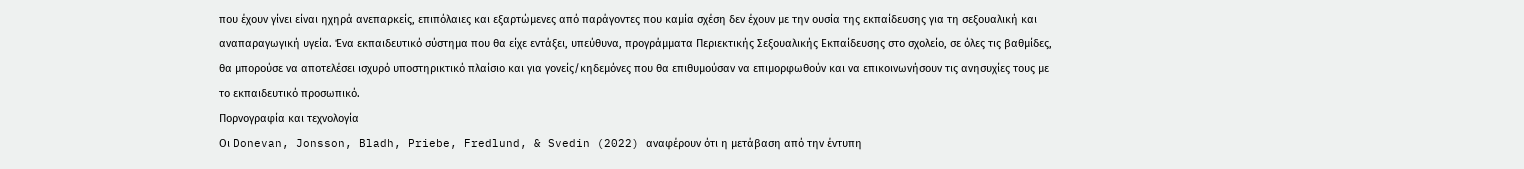που έχουν γίνει είναι ηχηρά ανεπαρκείς, επιπόλαιες και εξαρτώμενες από παράγοντες που καμία σχέση δεν έχουν με την ουσία της εκπαίδευσης για τη σεξουαλική και αναπαραγωγική υγεία. Ένα εκπαιδευτικό σύστημα που θα είχε εντάξει, υπεύθυνα, προγράμματα Περιεκτικής Σεξουαλικής Εκπαίδευσης στο σχολείο, σε όλες τις βαθμίδες, θα μπορούσε να αποτελέσει ισχυρό υποστηρικτικό πλαίσιο και για γονείς/κηδεμόνες που θα επιθυμούσαν να επιμορφωθούν και να επικοινωνήσουν τις ανησυχίες τους με το εκπαιδευτικό προσωπικό.
Πορνογραφία και τεχνολογία
Οι Donevan, Jonsson, Bladh, Priebe, Fredlund, & Svedin (2022) αναφέρουν ότι η μετάβαση από την έντυπη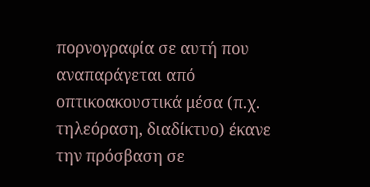πορνογραφία σε αυτή που αναπαράγεται από οπτικοακουστικά μέσα (π.χ. τηλεόραση, διαδίκτυο) έκανε την πρόσβαση σε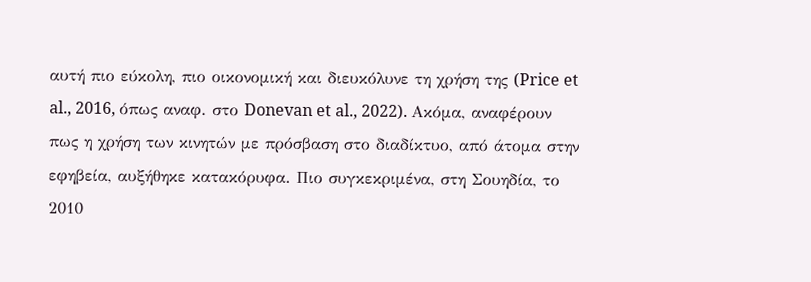αυτή πιο εύκολη, πιο οικονομική και διευκόλυνε τη χρήση της (Price et al., 2016, όπως αναφ. στο Donevan et al., 2022). Ακόμα, αναφέρουν πως η χρήση των κινητών με πρόσβαση στο διαδίκτυο, από άτομα στην εφηβεία, αυξήθηκε κατακόρυφα. Πιο συγκεκριμένα, στη Σουηδία, το 2010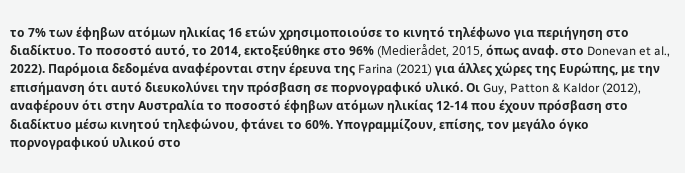το 7% των έφηβων ατόμων ηλικίας 16 ετών χρησιμοποιούσε το κινητό τηλέφωνο για περιήγηση στο διαδίκτυο. Το ποσοστό αυτό, το 2014, εκτοξεύθηκε στο 96% (Medierådet, 2015, όπως αναφ. στο Donevan et al., 2022). Παρόμοια δεδομένα αναφέρονται στην έρευνα της Farina (2021) για άλλες χώρες της Ευρώπης, με την επισήμανση ότι αυτό διευκολύνει την πρόσβαση σε πορνογραφικό υλικό. Οι Guy, Patton & Kaldor (2012), αναφέρουν ότι στην Αυστραλία το ποσοστό έφηβων ατόμων ηλικίας 12-14 που έχουν πρόσβαση στο διαδίκτυο μέσω κινητού τηλεφώνου, φτάνει το 60%. Υπογραμμίζουν, επίσης, τον μεγάλο όγκο πορνογραφικού υλικού στο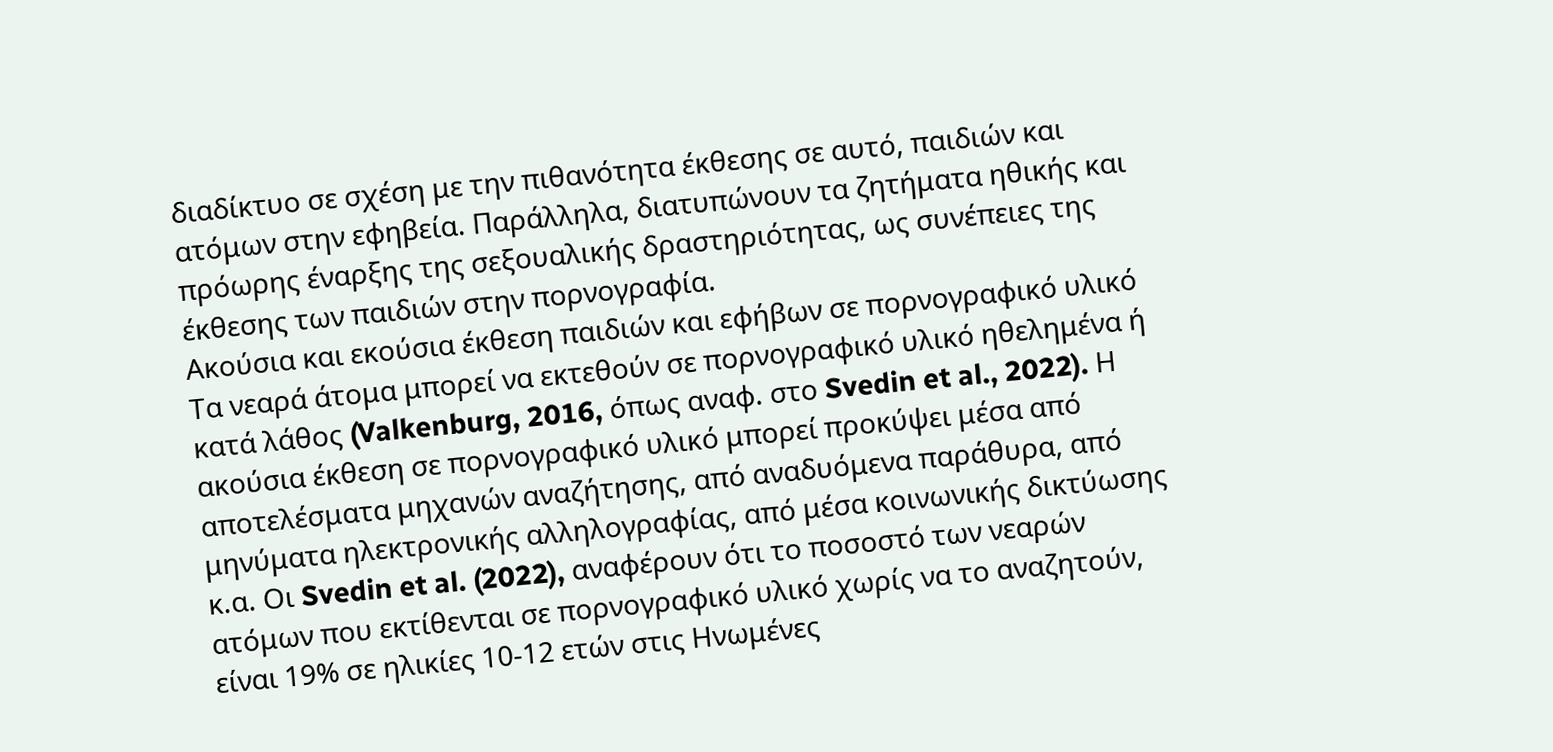διαδίκτυο σε σχέση με την πιθανότητα έκθεσης σε αυτό, παιδιών και ατόμων στην εφηβεία. Παράλληλα, διατυπώνουν τα ζητήματα ηθικής και πρόωρης έναρξης της σεξουαλικής δραστηριότητας, ως συνέπειες της έκθεσης των παιδιών στην πορνογραφία.
Ακούσια και εκούσια έκθεση παιδιών και εφήβων σε πορνογραφικό υλικό
Τα νεαρά άτομα μπορεί να εκτεθούν σε πορνογραφικό υλικό ηθελημένα ή κατά λάθος (Valkenburg, 2016, όπως αναφ. στο Svedin et al., 2022). Η ακούσια έκθεση σε πορνογραφικό υλικό μπορεί προκύψει μέσα από αποτελέσματα μηχανών αναζήτησης, από αναδυόμενα παράθυρα, από μηνύματα ηλεκτρονικής αλληλογραφίας, από μέσα κοινωνικής δικτύωσης κ.α. Οι Svedin et al. (2022), αναφέρουν ότι το ποσοστό των νεαρών ατόμων που εκτίθενται σε πορνογραφικό υλικό χωρίς να το αναζητούν, είναι 19% σε ηλικίες 10-12 ετών στις Ηνωμένες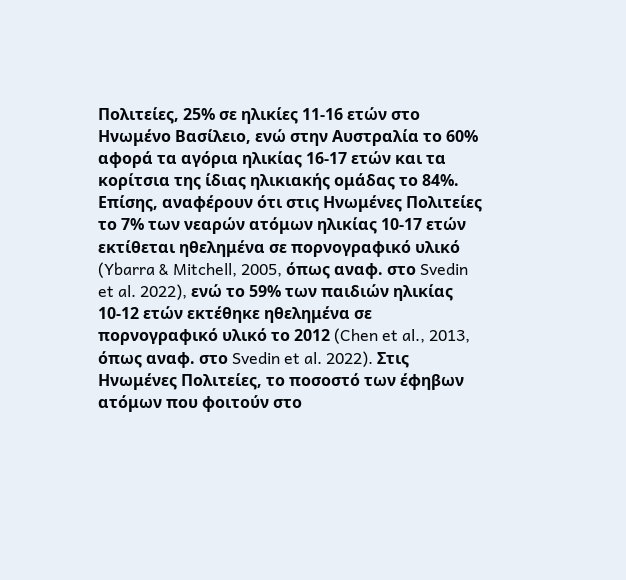Πολιτείες, 25% σε ηλικίες 11-16 ετών στο Ηνωμένο Βασίλειο, ενώ στην Αυστραλία το 60% αφορά τα αγόρια ηλικίας 16-17 ετών και τα κορίτσια της ίδιας ηλικιακής ομάδας το 84%. Επίσης, αναφέρουν ότι στις Ηνωμένες Πολιτείες το 7% των νεαρών ατόμων ηλικίας 10-17 ετών εκτίθεται ηθελημένα σε πορνογραφικό υλικό (Ybarra & Mitchell, 2005, όπως αναφ. στο Svedin et al. 2022), ενώ το 59% των παιδιών ηλικίας 10-12 ετών εκτέθηκε ηθελημένα σε πορνογραφικό υλικό το 2012 (Chen et al., 2013, όπως αναφ. στο Svedin et al. 2022). Στις Ηνωμένες Πολιτείες, το ποσοστό των έφηβων ατόμων που φοιτούν στο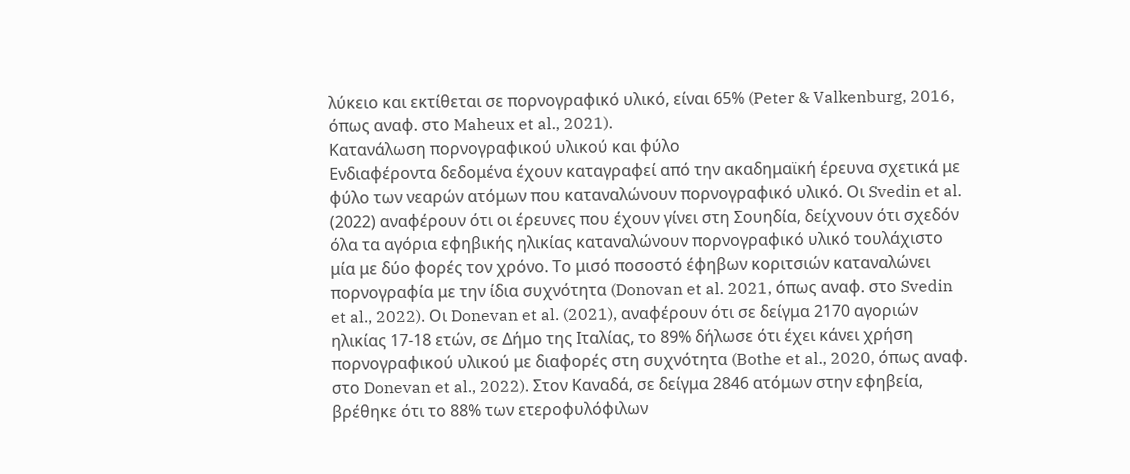λύκειο και εκτίθεται σε πορνογραφικό υλικό, είναι 65% (Peter & Valkenburg, 2016, όπως αναφ. στο Maheux et al., 2021).
Κατανάλωση πορνογραφικού υλικού και φύλο
Ενδιαφέροντα δεδομένα έχουν καταγραφεί από την ακαδημαϊκή έρευνα σχετικά με φύλο των νεαρών ατόμων που καταναλώνουν πορνογραφικό υλικό. Οι Svedin et al. (2022) αναφέρουν ότι οι έρευνες που έχουν γίνει στη Σουηδία, δείχνουν ότι σχεδόν όλα τα αγόρια εφηβικής ηλικίας καταναλώνουν πορνογραφικό υλικό τουλάχιστο μία με δύο φορές τον χρόνο. Το μισό ποσοστό έφηβων κοριτσιών καταναλώνει πορνογραφία με την ίδια συχνότητα (Donovan et al. 2021, όπως αναφ. στο Svedin et al., 2022). Οι Donevan et al. (2021), αναφέρουν ότι σε δείγμα 2170 αγοριών ηλικίας 17-18 ετών, σε Δήμο της Ιταλίας, το 89% δήλωσε ότι έχει κάνει χρήση πορνογραφικού υλικού με διαφορές στη συχνότητα (Bothe et al., 2020, όπως αναφ. στο Donevan et al., 2022). Στον Καναδά, σε δείγμα 2846 ατόμων στην εφηβεία, βρέθηκε ότι το 88% των ετεροφυλόφιλων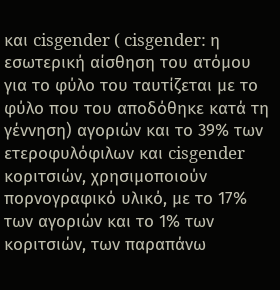και cisgender ( cisgender: η εσωτερική αίσθηση του ατόμου για το φύλο του ταυτίζεται με το φύλο που του αποδόθηκε κατά τη γέννηση) αγοριών και το 39% των ετεροφυλόφιλων και cisgender κοριτσιών, χρησιμοποιούν πορνογραφικό υλικό, με το 17% των αγοριών και το 1% των κοριτσιών, των παραπάνω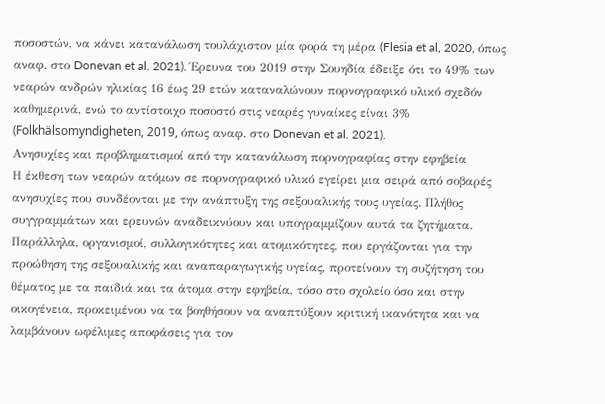ποσοστών, να κάνει κατανάλωση τουλάχιστον μία φορά τη μέρα (Flesia et al, 2020, όπως αναφ. στο Donevan et al. 2021). Έρευνα του 2019 στην Σουηδία έδειξε ότι το 49% των νεαρών ανδρών ηλικίας 16 έως 29 ετών καταναλώνουν πορνογραφικό υλικό σχεδόν καθημερινά, ενώ το αντίστοιχο ποσοστό στις νεαρές γυναίκες είναι 3% (Folkhälsomyndigheten, 2019, όπως αναφ. στο Donevan et al. 2021).
Ανησυχίες και προβληματισμοί από την κατανάλωση πορνογραφίας στην εφηβεία
Η έκθεση των νεαρών ατόμων σε πορνογραφικό υλικό εγείρει μια σειρά από σοβαρές ανησυχίες που συνδέονται με την ανάπτυξη της σεξουαλικής τους υγείας. Πλήθος συγγραμμάτων και ερευνών αναδεικνύουν και υπογραμμίζουν αυτά τα ζητήματα. Παράλληλα, οργανισμοί, συλλογικότητες και ατομικότητες, που εργάζονται για την προώθηση της σεξουαλικής και αναπαραγωγικής υγείας, προτείνουν τη συζήτηση του θέματος με τα παιδιά και τα άτομα στην εφηβεία, τόσο στο σχολείο όσο και στην οικογένεια, προκειμένου να τα βοηθήσουν να αναπτύξουν κριτική ικανότητα και να λαμβάνουν ωφέλιμες αποφάσεις για τον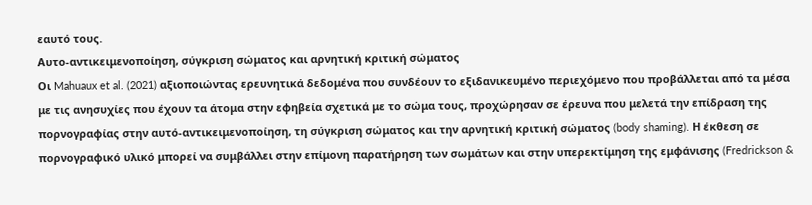εαυτό τους.
Αυτο-αντικειμενοποίηση, σύγκριση σώματος και αρνητική κριτική σώματος
Οι Mahuaux et al. (2021) αξιοποιώντας ερευνητικά δεδομένα που συνδέουν το εξιδανικευμένο περιεχόμενο που προβάλλεται από τα μέσα με τις ανησυχίες που έχουν τα άτομα στην εφηβεία σχετικά με το σώμα τους, προχώρησαν σε έρευνα που μελετά την επίδραση της πορνογραφίας στην αυτό-αντικειμενοποίηση, τη σύγκριση σώματος και την αρνητική κριτική σώματος (body shaming). Η έκθεση σε πορνογραφικό υλικό μπορεί να συμβάλλει στην επίμονη παρατήρηση των σωμάτων και στην υπερεκτίμηση της εμφάνισης (Fredrickson &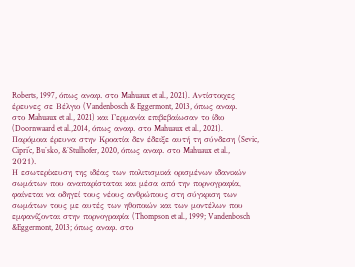Roberts, 1997, όπως αναφ. στο Mahuaux et al., 2021). Αντίστοιχες έρευνες σε Βέλγιο (Vandenbosch & Eggermont, 2013, όπως αναφ. στο Mahuaux et al., 2021) και Γερμανία επιβεβαίωσαν το ίδιο (Doornwaard et al.,2014, όπως αναφ. στο Mahuaux et al., 2021). Παρόμοια έρευνα στην Κροατία δεν έδειξε αυτή τη σύνδεση (Sevic, Cipri´c, Buˇsko, &ˇStulhofer, 2020, όπως αναφ. στο Mahuaux et al., 2021).
Η εσωτερίκευση της ιδέας των πολιτισμικά ορισμένων ιδανικών σωμάτων που αναπαρίσταται και μέσα από την πορνογραφία, φαίνεται να οδηγεί τους νέους ανθρώπους στη σύγκριση των σωμάτων τους με αυτές των ηθοποιών και των μοντέλων που εμφανίζονται στην πορνογραφία (Thompson et al., 1999; Vandenbosch &Eggermont, 2013; όπως αναφ. στο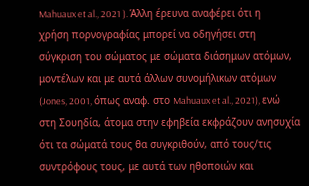Mahuaux et al., 2021 ). Άλλη έρευνα αναφέρει ότι η χρήση πορνογραφίας μπορεί να οδηγήσει στη σύγκριση του σώματος με σώματα διάσημων ατόμων, μοντέλων και με αυτά άλλων συνομήλικων ατόμων (Jones, 2001, όπως αναφ. στο Mahuaux et al., 2021), ενώ στη Σουηδία, άτομα στην εφηβεία εκφράζουν ανησυχία ότι τα σώματά τους θα συγκριθούν, από τους/τις συντρόφους τους, με αυτά των ηθοποιών και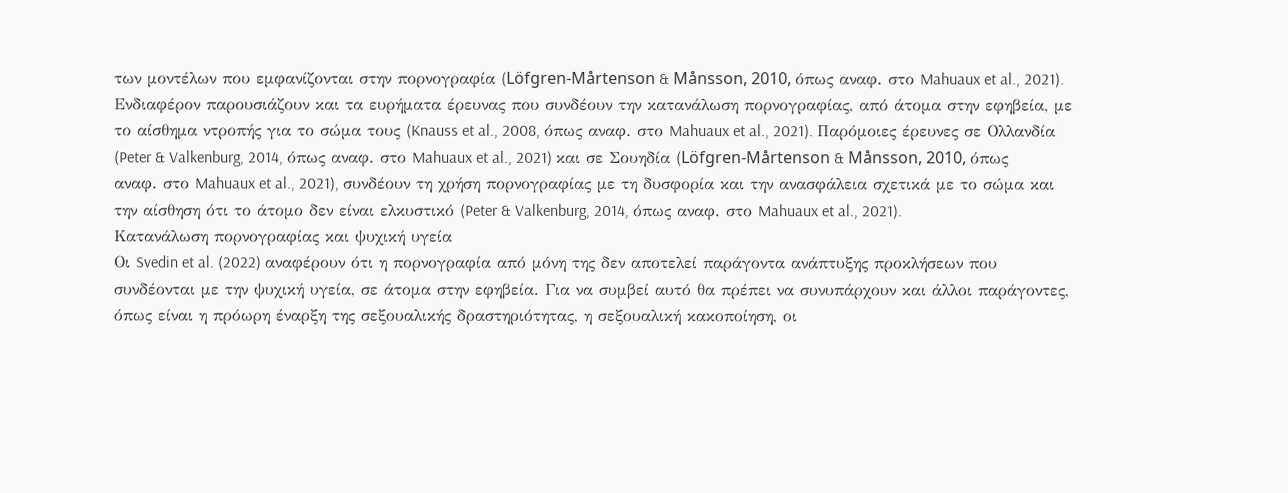των μοντέλων που εμφανίζονται στην πορνογραφία (Löfgren-Mårtenson & Månsson, 2010, όπως αναφ. στο Mahuaux et al., 2021).
Ενδιαφέρον παρουσιάζουν και τα ευρήματα έρευνας που συνδέουν την κατανάλωση πορνογραφίας, από άτομα στην εφηβεία, με το αίσθημα ντροπής για το σώμα τους (Knauss et al., 2008, όπως αναφ. στο Mahuaux et al., 2021). Παρόμοιες έρευνες σε Ολλανδία (Peter & Valkenburg, 2014, όπως αναφ. στο Mahuaux et al., 2021) και σε Σουηδία (Löfgren-Mårtenson & Månsson, 2010, όπως αναφ. στο Mahuaux et al., 2021), συνδέουν τη χρήση πορνογραφίας με τη δυσφορία και την ανασφάλεια σχετικά με το σώμα και την αίσθηση ότι το άτομο δεν είναι ελκυστικό (Peter & Valkenburg, 2014, όπως αναφ. στο Mahuaux et al., 2021).
Κατανάλωση πορνογραφίας και ψυχική υγεία
Οι Svedin et al. (2022) αναφέρουν ότι η πορνογραφία από μόνη της δεν αποτελεί παράγοντα ανάπτυξης προκλήσεων που συνδέονται με την ψυχική υγεία, σε άτομα στην εφηβεία. Για να συμβεί αυτό θα πρέπει να συνυπάρχουν και άλλοι παράγοντες, όπως είναι η πρόωρη έναρξη της σεξουαλικής δραστηριότητας, η σεξουαλική κακοποίηση, οι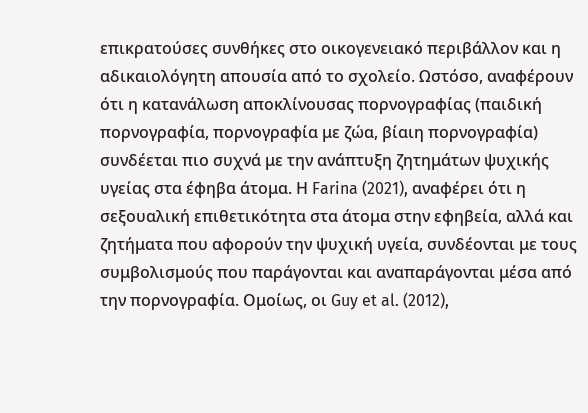επικρατούσες συνθήκες στο οικογενειακό περιβάλλον και η αδικαιολόγητη απουσία από το σχολείο. Ωστόσο, αναφέρουν ότι η κατανάλωση αποκλίνουσας πορνογραφίας (παιδική πορνογραφία, πορνογραφία με ζώα, βίαιη πορνογραφία) συνδέεται πιο συχνά με την ανάπτυξη ζητημάτων ψυχικής υγείας στα έφηβα άτομα. Η Farina (2021), αναφέρει ότι η σεξουαλική επιθετικότητα στα άτομα στην εφηβεία, αλλά και ζητήματα που αφορούν την ψυχική υγεία, συνδέονται με τους συμβολισμούς που παράγονται και αναπαράγονται μέσα από την πορνογραφία. Ομοίως, οι Guy et al. (2012),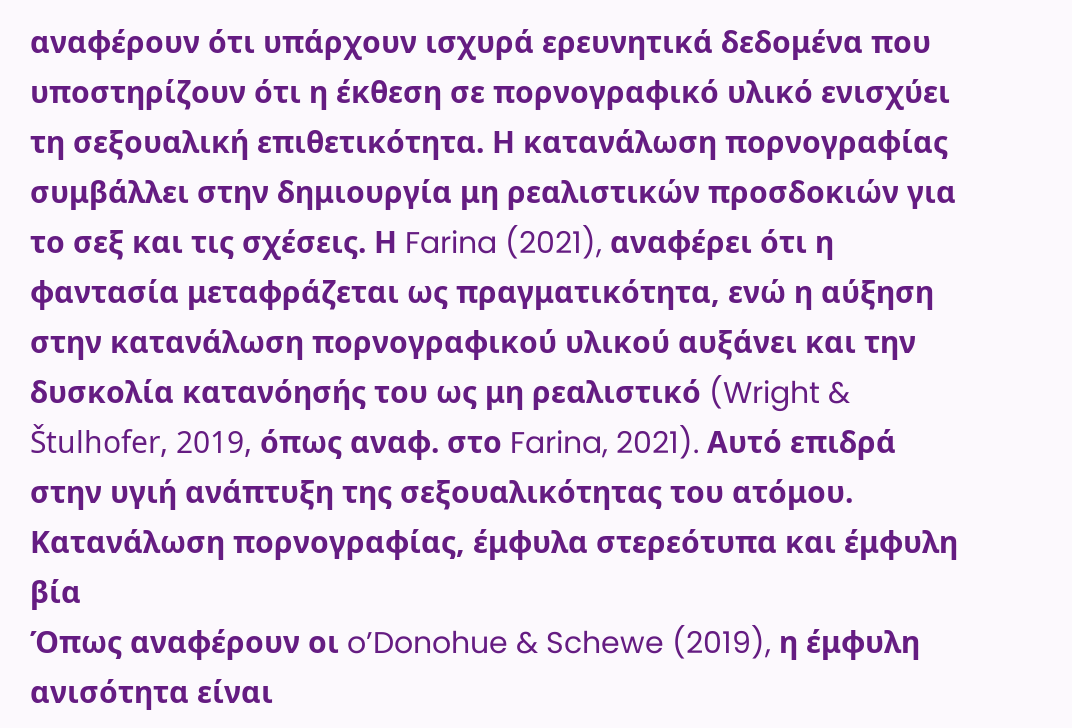αναφέρουν ότι υπάρχουν ισχυρά ερευνητικά δεδομένα που υποστηρίζουν ότι η έκθεση σε πορνογραφικό υλικό ενισχύει τη σεξουαλική επιθετικότητα. Η κατανάλωση πορνογραφίας συμβάλλει στην δημιουργία μη ρεαλιστικών προσδοκιών για το σεξ και τις σχέσεις. Η Farina (2021), αναφέρει ότι η φαντασία μεταφράζεται ως πραγματικότητα, ενώ η αύξηση στην κατανάλωση πορνογραφικού υλικού αυξάνει και την δυσκολία κατανόησής του ως μη ρεαλιστικό (Wright & Štulhofer, 2019, όπως αναφ. στο Farina, 2021). Αυτό επιδρά στην υγιή ανάπτυξη της σεξουαλικότητας του ατόμου.
Κατανάλωση πορνογραφίας, έμφυλα στερεότυπα και έμφυλη βία
Όπως αναφέρουν οι o’Donohue & Schewe (2019), η έμφυλη ανισότητα είναι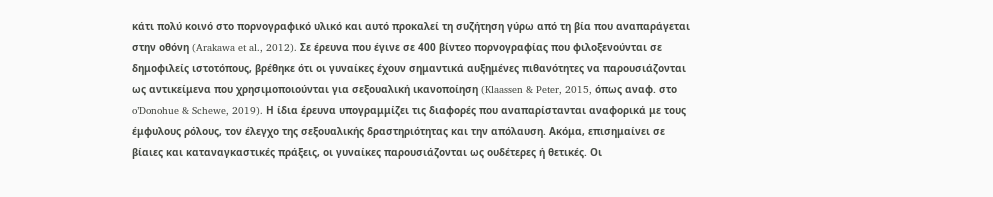κάτι πολύ κοινό στο πορνογραφικό υλικό και αυτό προκαλεί τη συζήτηση γύρω από τη βία που αναπαράγεται στην οθόνη (Arakawa et al., 2012). Σε έρευνα που έγινε σε 400 βίντεο πορνογραφίας που φιλοξενούνται σε δημοφιλείς ιστοτόπους, βρέθηκε ότι οι γυναίκες έχουν σημαντικά αυξημένες πιθανότητες να παρουσιάζονται ως αντικείμενα που χρησιμοποιούνται για σεξουαλική ικανοποίηση (Klaassen & Peter, 2015, όπως αναφ. στο o’Donohue & Schewe, 2019). Η ίδια έρευνα υπογραμμίζει τις διαφορές που αναπαρίστανται αναφορικά με τους έμφυλους ρόλους, τον έλεγχο της σεξουαλικής δραστηριότητας και την απόλαυση. Ακόμα, επισημαίνει σε βίαιες και καταναγκαστικές πράξεις, οι γυναίκες παρουσιάζονται ως ουδέτερες ή θετικές. Οι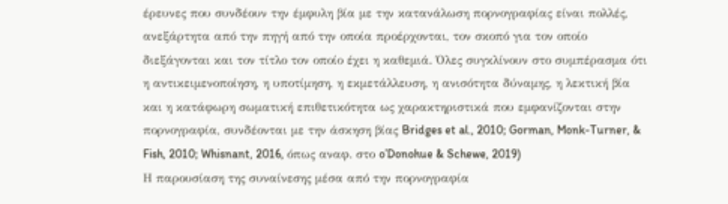έρευνες που συνδέουν την έμφυλη βία με την κατανάλωση πορνογραφίας είναι πολλές, ανεξάρτητα από την πηγή από την οποία προέρχονται, τον σκοπό για τον οποίο διεξάγονται και τον τίτλο τον οποίο έχει η καθεμιά. Όλες συγκλίνουν στο συμπέρασμα ότι η αντικειμενοποίηση, η υποτίμηση, η εκμετάλλευση, η ανισότητα δύναμης, η λεκτική βία και η κατάφωρη σωματική επιθετικότητα ως χαρακτηριστικά που εμφανίζονται στην πορνογραφία, συνδέονται με την άσκηση βίας Bridges et al., 2010; Gorman, Monk-Turner, & Fish, 2010; Whisnant, 2016, όπως αναφ. στο o’Donohue & Schewe, 2019)
Η παρουσίαση της συναίνεσης μέσα από την πορνογραφία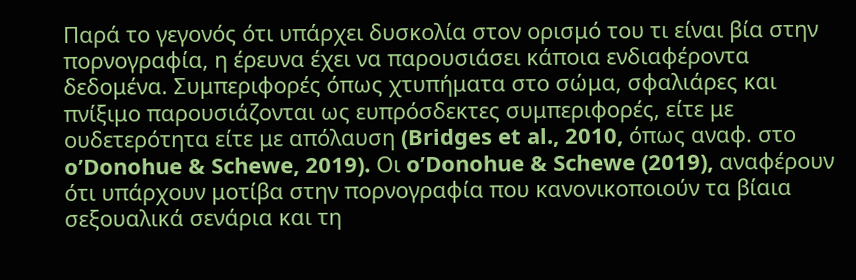Παρά το γεγονός ότι υπάρχει δυσκολία στον ορισμό του τι είναι βία στην πορνογραφία, η έρευνα έχει να παρουσιάσει κάποια ενδιαφέροντα δεδομένα. Συμπεριφορές όπως χτυπήματα στο σώμα, σφαλιάρες και πνίξιμο παρουσιάζονται ως ευπρόσδεκτες συμπεριφορές, είτε με ουδετερότητα είτε με απόλαυση (Bridges et al., 2010, όπως αναφ. στο o’Donohue & Schewe, 2019). Οι o’Donohue & Schewe (2019), αναφέρουν ότι υπάρχουν μοτίβα στην πορνογραφία που κανονικοποιούν τα βίαια σεξουαλικά σενάρια και τη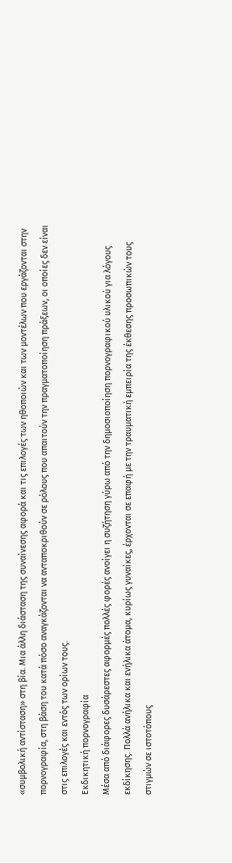«συμβολική αντίσταση» στη βία. Μια άλλη διάσταση της συναίνεσης αφορά και τις επιλογές των ηθοποιών και των μοντέλων που εργάζονται στην πορνογραφία, στη βάση του κατά πόσο αναγκάζονται να ανταποκριθούν σε ρόλους που απαιτούν την πραγματοποίηση πράξεων, οι οποίες δεν είναι στις επιλογές και εντός των ορίων τους.
Εκδικητική πορνογραφία
Μέσα από διάφορες δυσάρεστες αφορμές πολλές φορές ανοίγει η συζήτηση γύρω από την δημοσιοποίηση πορνογραφικού υλικού για λόγους εκδίκησης. Πολλά ανήλικα και ενήλικα άτομα, κυρίως γυναίκες, έρχονται σε επαφή με την τραυματική εμπειρία της έκθεσης προσωπικών τους στιγμών σε ιστοτόπους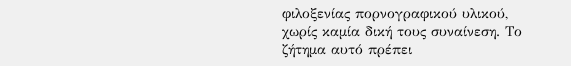φιλοξενίας πορνογραφικού υλικού, χωρίς καμία δική τους συναίνεση. Το ζήτημα αυτό πρέπει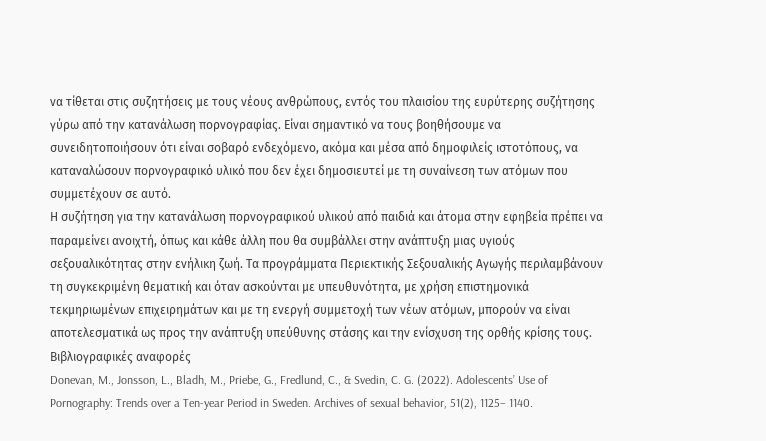να τίθεται στις συζητήσεις με τους νέους ανθρώπους, εντός του πλαισίου της ευρύτερης συζήτησης γύρω από την κατανάλωση πορνογραφίας. Είναι σημαντικό να τους βοηθήσουμε να συνειδητοποιήσουν ότι είναι σοβαρό ενδεχόμενο, ακόμα και μέσα από δημοφιλείς ιστοτόπους, να καταναλώσουν πορνογραφικό υλικό που δεν έχει δημοσιευτεί με τη συναίνεση των ατόμων που συμμετέχουν σε αυτό.
Η συζήτηση για την κατανάλωση πορνογραφικού υλικού από παιδιά και άτομα στην εφηβεία πρέπει να παραμείνει ανοιχτή, όπως και κάθε άλλη που θα συμβάλλει στην ανάπτυξη μιας υγιούς σεξουαλικότητας στην ενήλικη ζωή. Τα προγράμματα Περιεκτικής Σεξουαλικής Αγωγής περιλαμβάνουν τη συγκεκριμένη θεματική και όταν ασκούνται με υπευθυνότητα, με χρήση επιστημονικά τεκμηριωμένων επιχειρημάτων και με τη ενεργή συμμετοχή των νέων ατόμων, μπορούν να είναι αποτελεσματικά ως προς την ανάπτυξη υπεύθυνης στάσης και την ενίσχυση της ορθής κρίσης τους.
Βιβλιογραφικές αναφορές
Donevan, M., Jonsson, L., Bladh, M., Priebe, G., Fredlund, C., & Svedin, C. G. (2022). Adolescents’ Use of Pornography: Trends over a Ten-year Period in Sweden. Archives of sexual behavior, 51(2), 1125– 1140.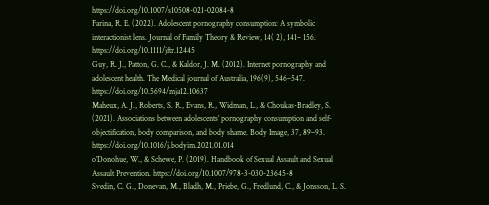https://doi.org/10.1007/s10508-021-02084-8
Farina, R. E. (2022). Adolescent pornography consumption: A symbolic interactionist lens. Journal of Family Theory & Review, 14( 2), 141– 156. https://doi.org/10.1111/jftr.12445
Guy, R. J., Patton, G. C., & Kaldor, J. M. (2012). Internet pornography and adolescent health. The Medical journal of Australia, 196(9), 546–547. https://doi.org/10.5694/mja12.10637
Maheux, A. J., Roberts, S. R., Evans, R., Widman, L., & Choukas-Bradley, S. (2021). Associations between adolescents’ pornography consumption and self-objectification, body comparison, and body shame. Body Image, 37, 89–93. https://doi.org/10.1016/j.bodyim.2021.01.014
o’Donohue, W., & Schewe, P. (2019). Handbook of Sexual Assault and Sexual Assault Prevention. https://doi.org/10.1007/978-3-030-23645-8
Svedin, C. G., Donevan, M., Bladh, M., Priebe, G., Fredlund, C., & Jonsson, L. S.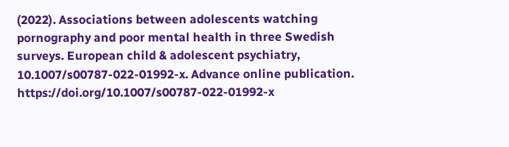(2022). Associations between adolescents watching pornography and poor mental health in three Swedish surveys. European child & adolescent psychiatry, 10.1007/s00787-022-01992-x. Advance online publication. https://doi.org/10.1007/s00787-022-01992-x